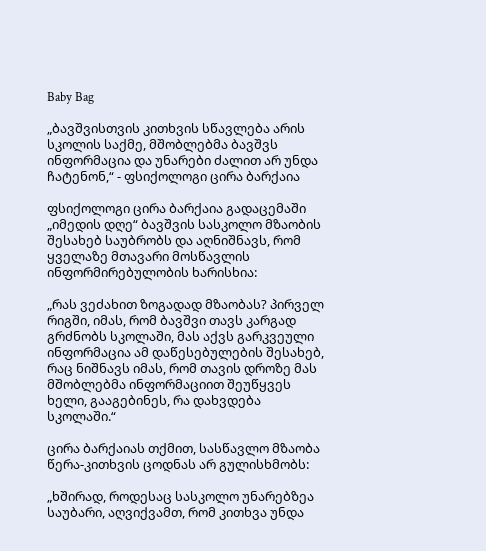Baby Bag

„ბავშვისთვის კითხვის სწავლება არის სკოლის საქმე, მშობლებმა ბავშვს ინფორმაცია და უნარები ძალით არ უნდა ჩატენონ,“ - ფსიქოლოგი ცირა ბარქაია

ფსიქოლოგი ცირა ბარქაია გადაცემაში „იმედის დღე“ ბავშვის სასკოლო მზაობის შესახებ საუბრობს და აღნიშნავს, რომ ყველაზე მთავარი მოსწავლის ინფორმირებულობის ხარისხია:

„რას ვეძახით ზოგადად მზაობას? პირველ რიგში, იმას, რომ ბავშვი თავს კარგად გრძნობს სკოლაში, მას აქვს გარკვეული ინფორმაცია ამ დაწესებულების შესახებ, რაც ნიშნავს იმას, რომ თავის დროზე მას მშობლებმა ინფორმაციით შეუწყვეს ხელი, გააგებინეს, რა დახვდება სკოლაში.“

ცირა ბარქაიას თქმით, სასწავლო მზაობა წერა-კითხვის ცოდნას არ გულისხმობს:

„ხშირად, როდესაც სასკოლო უნარებზეა საუბარი, აღვიქვამთ, რომ კითხვა უნდა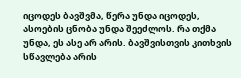იცოდეს ბავშვმა, წერა უნდა იცოდეს, ასოების ცნობა უნდა შეეძლოს. რა თქმა უნდა, ეს ასე არ არის. ბავშვისთვის კითხვის სწავლება არის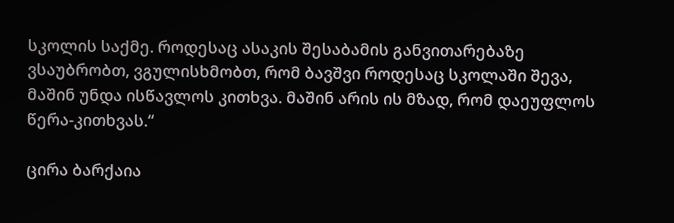სკოლის საქმე. როდესაც ასაკის შესაბამის განვითარებაზე ვსაუბრობთ, ვგულისხმობთ, რომ ბავშვი როდესაც სკოლაში შევა, მაშინ უნდა ისწავლოს კითხვა. მაშინ არის ის მზად, რომ დაეუფლოს წერა-კითხვას.“

ცირა ბარქაია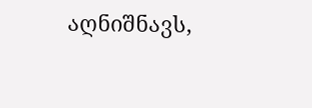აღნიშნავს,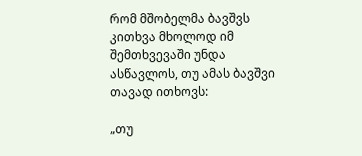რომ მშობელმა ბავშვს კითხვა მხოლოდ იმ შემთხვევაში უნდა ასწავლოს, თუ ამას ბავშვი თავად ითხოვს:

„თუ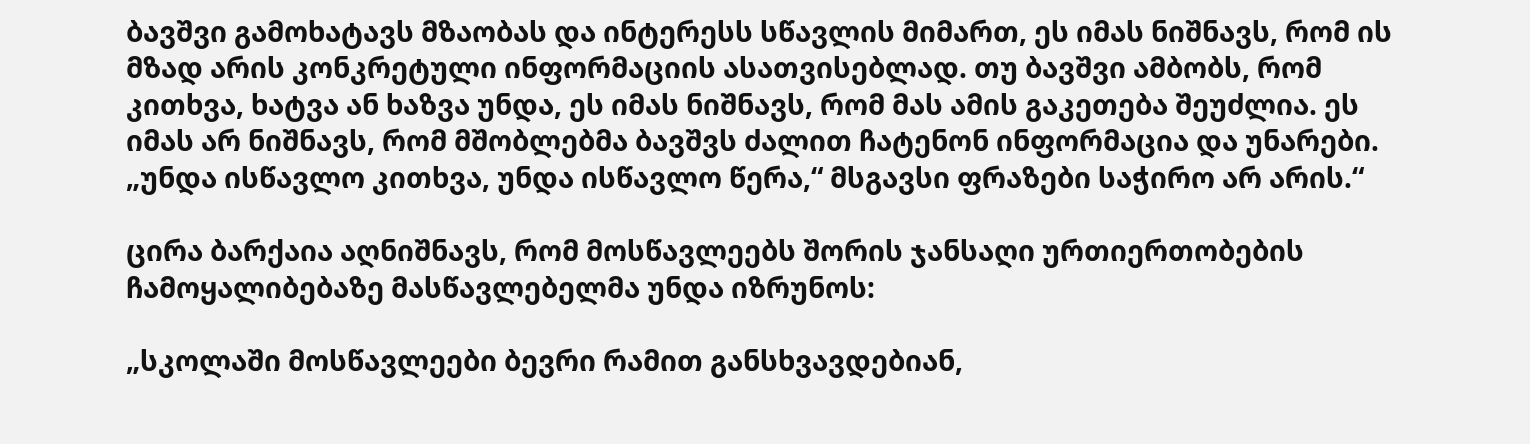ბავშვი გამოხატავს მზაობას და ინტერესს სწავლის მიმართ, ეს იმას ნიშნავს, რომ ის მზად არის კონკრეტული ინფორმაციის ასათვისებლად. თუ ბავშვი ამბობს, რომ კითხვა, ხატვა ან ხაზვა უნდა, ეს იმას ნიშნავს, რომ მას ამის გაკეთება შეუძლია. ეს იმას არ ნიშნავს, რომ მშობლებმა ბავშვს ძალით ჩატენონ ინფორმაცია და უნარები. „უნდა ისწავლო კითხვა, უნდა ისწავლო წერა,“ მსგავსი ფრაზები საჭირო არ არის.“

ცირა ბარქაია აღნიშნავს, რომ მოსწავლეებს შორის ჯანსაღი ურთიერთობების ჩამოყალიბებაზე მასწავლებელმა უნდა იზრუნოს:

„სკოლაში მოსწავლეები ბევრი რამით განსხვავდებიან,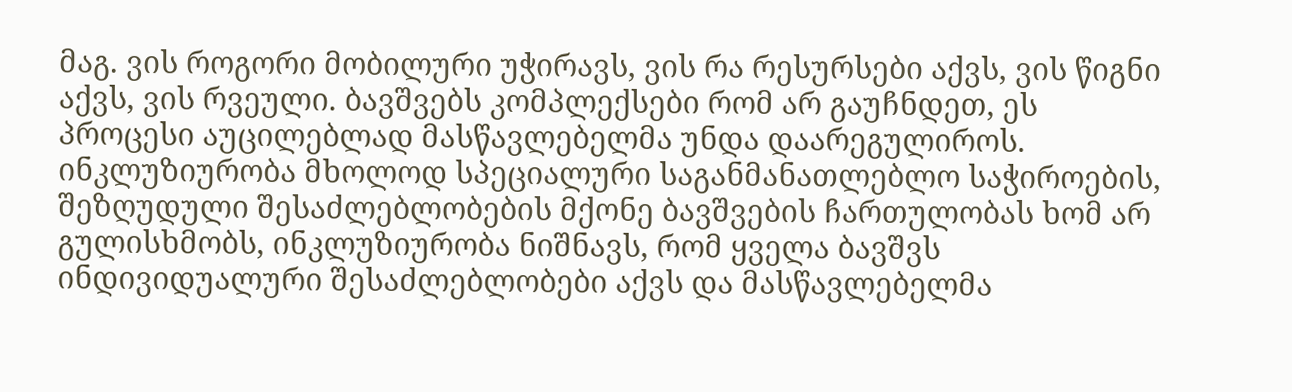მაგ. ვის როგორი მობილური უჭირავს, ვის რა რესურსები აქვს, ვის წიგნი აქვს, ვის რვეული. ბავშვებს კომპლექსები რომ არ გაუჩნდეთ, ეს პროცესი აუცილებლად მასწავლებელმა უნდა დაარეგულიროს. ინკლუზიურობა მხოლოდ სპეციალური საგანმანათლებლო საჭიროების, შეზღუდული შესაძლებლობების მქონე ბავშვების ჩართულობას ხომ არ გულისხმობს, ინკლუზიურობა ნიშნავს, რომ ყველა ბავშვს ინდივიდუალური შესაძლებლობები აქვს და მასწავლებელმა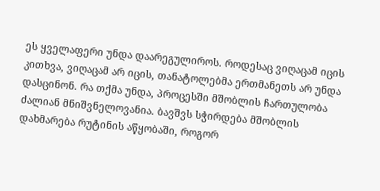ეს ყველაფერი უნდა დაარეგულიროს. როდესაც ვიღაცამ იცის კითხვა, ვიღაცამ არ იცის, თანატოლებმა ერთმანეთს არ უნდა დასცინონ. რა თქმა უნდა, პროცესში მშობლის ჩართულობა ძალიან მნიშვნელოვანია. ბავშვს სჭირდება მშობლის დახმარება რუტინის აწყობაში, როგორ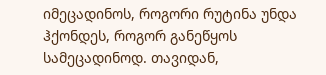იმეცადინოს, როგორი რუტინა უნდა ჰქონდეს, როგორ განეწყოს სამეცადინოდ. თავიდან,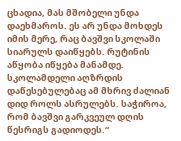ცხადია, მას მშობელი უნდა დაეხმაროს. ეს არ უნდა მოხდეს იმის მერე, რაც ბავშვი სკოლაში სიარულს დაიწყებს. რუტინის აწყობა იწყება მანამდე. სკოლამდელი აღზრდის დაწესებულებაც ამ მხრივ ძალიან დიდ როლს ასრულებს. საჭიროა, რომ ბავშვი გარკვეულ დღის წესრიგს გადიოდეს.“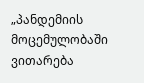„პანდემიის მოცემულობაში ვითარება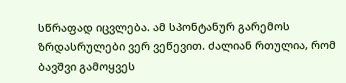სწრაფად იცვლება. ამ სპონტანურ გარემოს ზრდასრულები ვერ ვეწევით. ძალიან რთულია, რომ ბავშვი გამოყვეს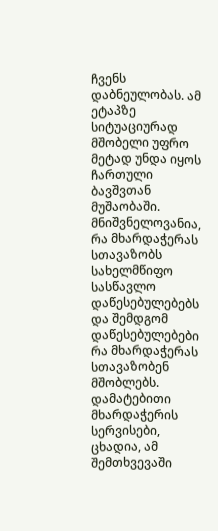ჩვენს დაბნეულობას. ამ ეტაპზე სიტუაციურად მშობელი უფრო მეტად უნდა იყოს ჩართული ბავშვთან მუშაობაში. მნიშვნელოვანია, რა მხარდაჭერას სთავაზობს სახელმწიფო სასწავლო დაწესებულებებს და შემდგომ დაწესებულებები რა მხარდაჭერას სთავაზობენ მშობლებს. დამატებითი მხარდაჭერის სერვისები, ცხადია, ამ შემთხვევაში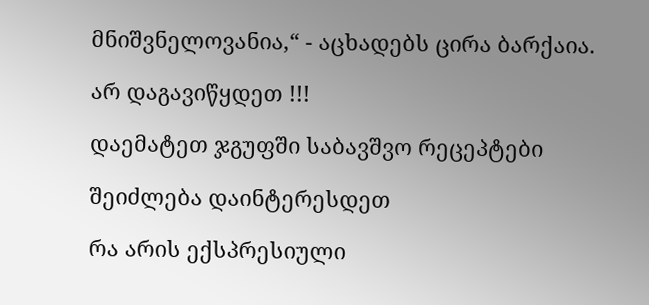მნიშვნელოვანია,“ - აცხადებს ცირა ბარქაია.

არ დაგავიწყდეთ !!!

დაემატეთ ჯგუფში საბავშვო რეცეპტები

შეიძლება დაინტერესდეთ

რა არის ექსპრესიული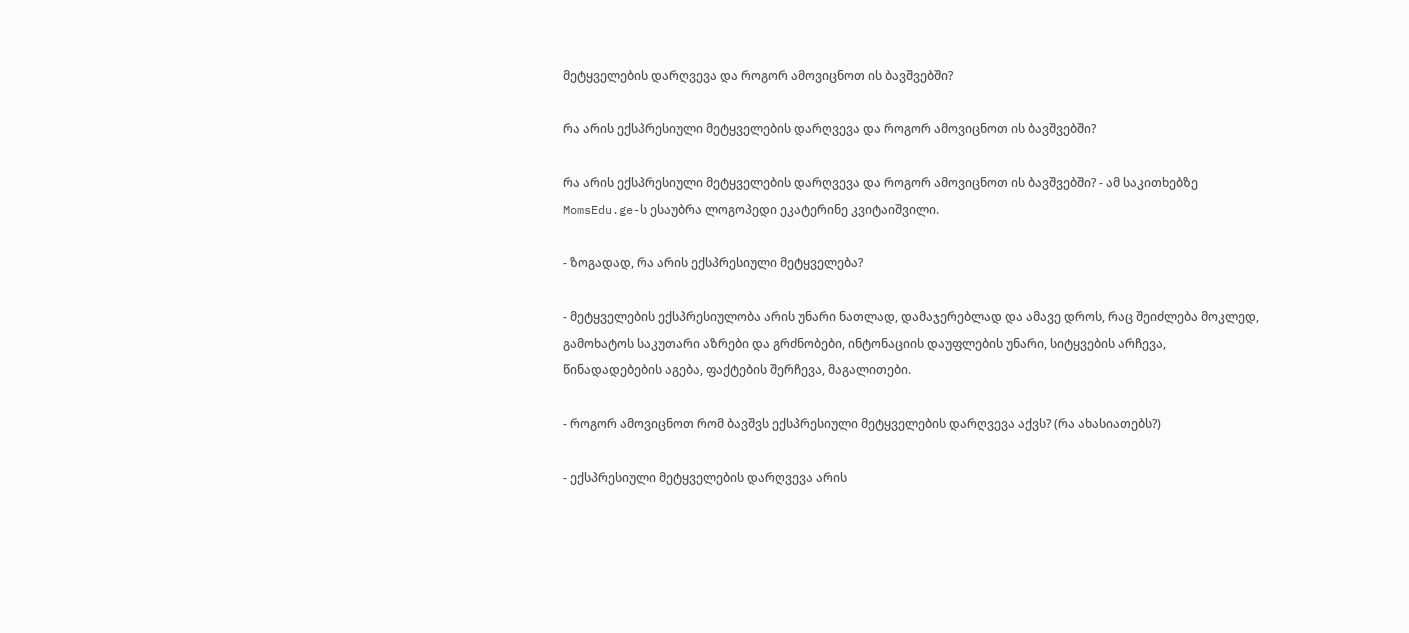მეტყველების დარღვევა და როგორ ამოვიცნოთ ის ბავშვებში?

რა არის ექსპრესიული მეტყველების დარღვევა და როგორ ამოვიცნოთ ის ბავშვებში?

რა არის ექსპრესიული მეტყველების დარღვევა და როგორ ამოვიცნოთ ის ბავშვებში? - ამ საკითხებზე MomsEdu.ge-ს ესაუბრა ლოგოპედი ეკატერინე კვიტაიშვილი.

- ზოგადად, რა არის ექსპრესიული მეტყველება?

- მეტყველების ექსპრესიულობა არის უნარი ნათლად, დამაჯერებლად და ამავე დროს, რაც შეიძლება მოკლედ, გამოხატოს საკუთარი აზრები და გრძნობები, ინტონაციის დაუფლების უნარი, სიტყვების არჩევა, წინადადებების აგება, ფაქტების შერჩევა, მაგალითები.

- როგორ ამოვიცნოთ რომ ბავშვს ექსპრესიული მეტყველების დარღვევა აქვს? (რა ახასიათებს?)

- ექსპრესიული მეტყველების დარღვევა არის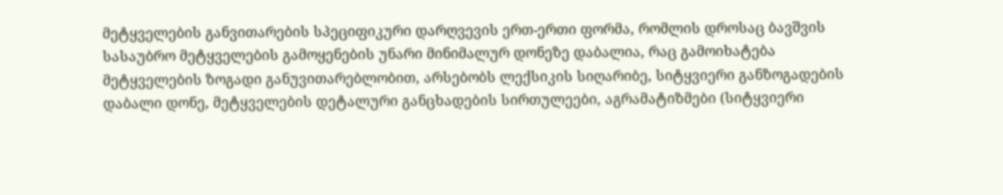მეტყველების განვითარების სპეციფიკური დარღვევის ერთ-ერთი ფორმა, რომლის დროსაც ბავშვის სასაუბრო მეტყველების გამოყენების უნარი მინიმალურ დონეზე დაბალია, რაც გამოიხატება მეტყველების ზოგადი განუვითარებლობით, არსებობს ლექსიკის სიღარიბე, სიტყვიერი განზოგადების დაბალი დონე, მეტყველების დეტალური განცხადების სირთულეები, აგრამატიზმები (სიტყვიერი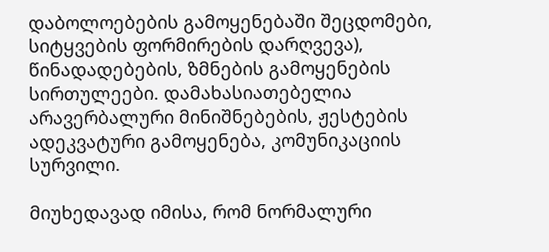დაბოლოებების გამოყენებაში შეცდომები, სიტყვების ფორმირების დარღვევა), წინადადებების, ზმნების გამოყენების სირთულეები. დამახასიათებელია არავერბალური მინიშნებების, ჟესტების ადეკვატური გამოყენება, კომუნიკაციის სურვილი.

მიუხედავად იმისა, რომ ნორმალური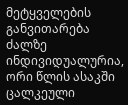მეტყველების განვითარება ძალზე ინდივიდუალურია, ორი წლის ასაკში ცალკეული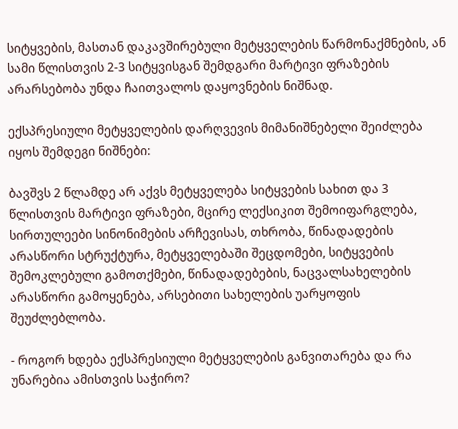სიტყვების, მასთან დაკავშირებული მეტყველების წარმონაქმნების, ან სამი წლისთვის 2-3 სიტყვისგან შემდგარი მარტივი ფრაზების არარსებობა უნდა ჩაითვალოს დაყოვნების ნიშნად.

ექსპრესიული მეტყველების დარღვევის მიმანიშნებელი შეიძლება იყოს შემდეგი ნიშნები:

ბავშვს 2 წლამდე არ აქვს მეტყველება სიტყვების სახით და 3 წლისთვის მარტივი ფრაზები, მცირე ლექსიკით შემოიფარგლება, სირთულეები სინონიმების არჩევისას, თხრობა, წინადადების არასწორი სტრუქტურა, მეტყველებაში შეცდომები, სიტყვების შემოკლებული გამოთქმები, წინადადებების, ნაცვალსახელების არასწორი გამოყენება, არსებითი სახელების უარყოფის შეუძლებლობა.

- როგორ ხდება ექსპრესიული მეტყველების განვითარება და რა უნარებია ამისთვის საჭირო?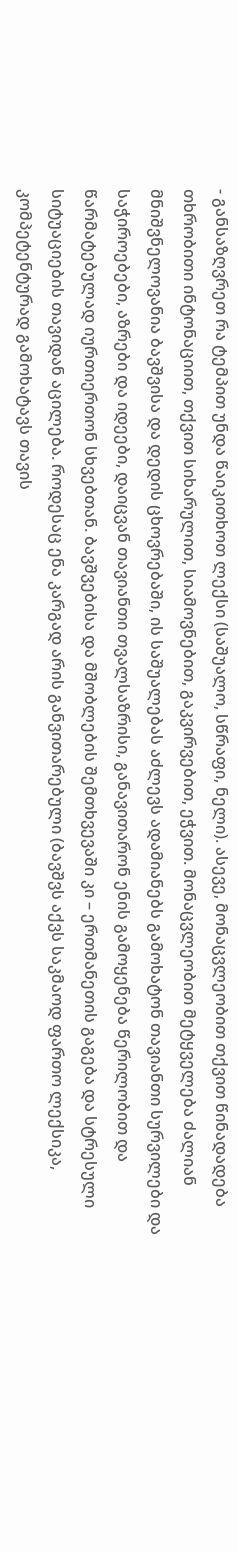- განსაზღვრეთ რა ტემპით უნდა წაიკითხოთ ლექსი (საშუალო, სწრაფი, ნელი). ასევე, მონაცვლეობით თქვით წინადადება თხრობითი ინტონაციით, თქვით სიხარულით, სიამოვნებით, გაკვირვებით, ეჭვით. მონაცვლეობით მეტყველება ძალიან მნიშვნელოვანია ბავშვისა და დედის ცხოვრებაში, ის საშუალებას აძლევს ადამიანებს გამოხატონ თავიანთი სურვილები და საჭიროებები, აზრები და იდეები, დაიცვან თავიანთი თვალსაზრისი, განავითარონ ენის გამოყენება წერილობით და წარმატებულად იურთიერთონ სხვებთან. ბავშვებისა და მშობლების შემთხვევაში კი – ერთმანეთის გაგება და სტრესული სიტუაციების თავიდან აცილება. როდესაც ენა კარგად არის განვითარებული (ბავშვს აქვს საკმაოდ ფართო ლექსიკა, კომპეტენტურად გამოხატავს თავის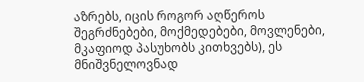აზრებს, იცის როგორ აღწეროს შეგრძნებები, მოქმედებები, მოვლენები, მკაფიოდ პასუხობს კითხვებს), ეს მნიშვნელოვნად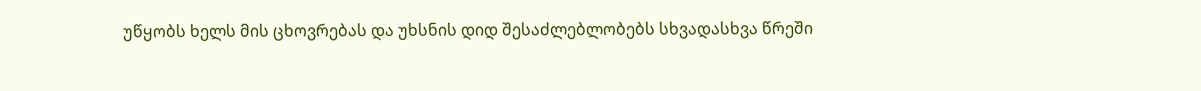უწყობს ხელს მის ცხოვრებას და უხსნის დიდ შესაძლებლობებს სხვადასხვა წრეში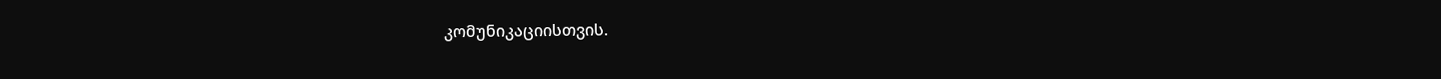კომუნიკაციისთვის.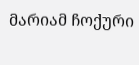მარიამ ჩოქური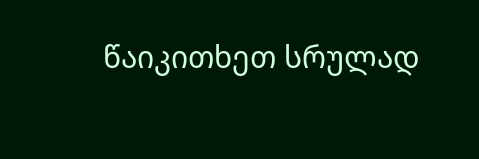წაიკითხეთ სრულად